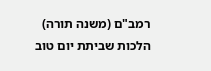רמב"ם (משנה תורה) הלכות שביתת יום טוב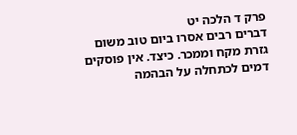פרק ד הלכה יט
דברים רבים אסרו ביום טוב משום גזרת מקח וממכר. כיצד. אין פוסקים דמים לכתחלה על הבהמה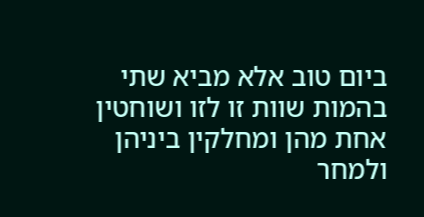ביום טוב אלא מביא שתי בהמות שוות זו לזו ושוחטין אחת מהן ומחלקין ביניהן ולמחר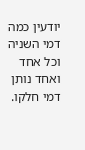יודעין כמה דמי השניה וכל אחד ואחד נותן דמי חלקו.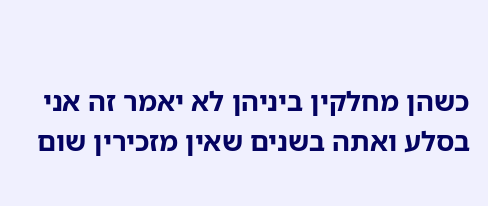כשהן מחלקין ביניהן לא יאמר זה אני בסלע ואתה בשנים שאין מזכירין שום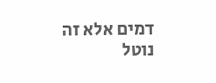דמים אלא זה נוטל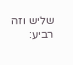שליש וזה רביע: